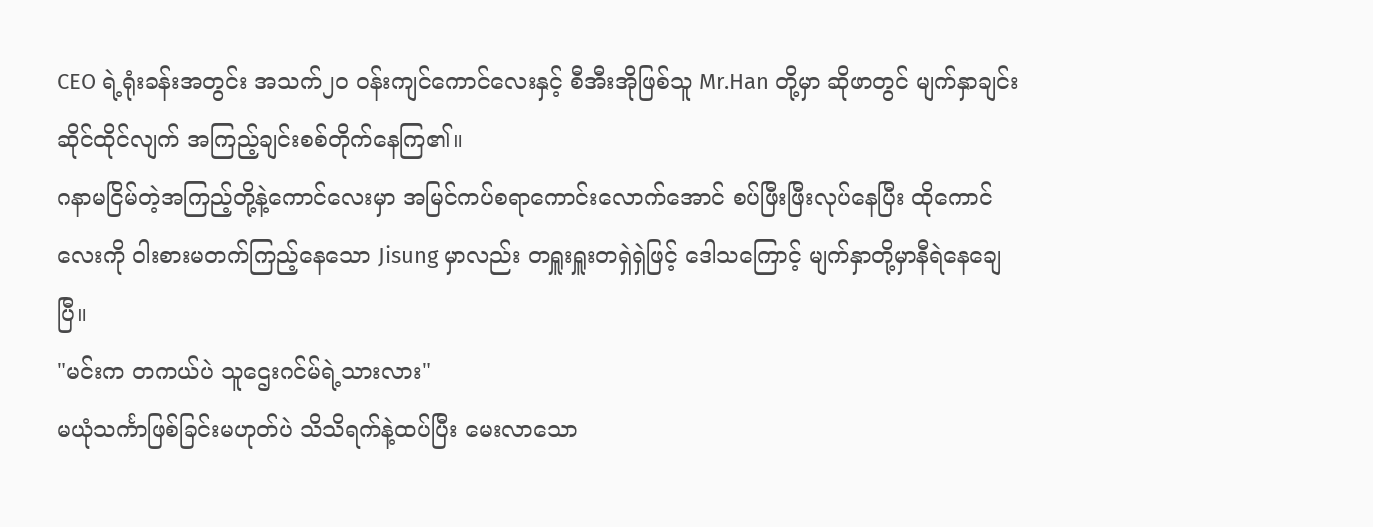CEO ရဲ့ရုံးခန်းအတွင်း အသက်၂၀ ဝန်းကျင်ကောင်လေးနှင့် စီအီးအိုဖြစ်သူ Mr.Han တို့မှာ ဆိုဖာတွင် မျက်နှာချင်းဆိုင်ထိုင်လျက် အကြည့်ချင်းစစ်တိုက်နေကြ၏။
ဂနာမငြိမ်တဲ့အကြည့်တို့နဲ့ကောင်လေးမှာ အမြင်ကပ်စရာကောင်းလောက်အောင် စပ်ဖြီးဖြီးလုပ်နေပြီး ထိုကောင်လေးကို ဝါးစားမတက်ကြည့်နေသော Jisung မှာလည်း တရှူးရှူးတရှဲရှဲဖြင့် ဒေါသကြောင့် မျက်နှာတို့မှာနီရဲနေချေပြီ။
"မင်းက တကယ်ပဲ သူဌေးဂင်မ်ရဲ့သားလား"
မယုံသင်္ကာဖြစ်ခြင်းမဟုတ်ပဲ သိသိရက်နဲ့ထပ်ပြီး မေးလာသော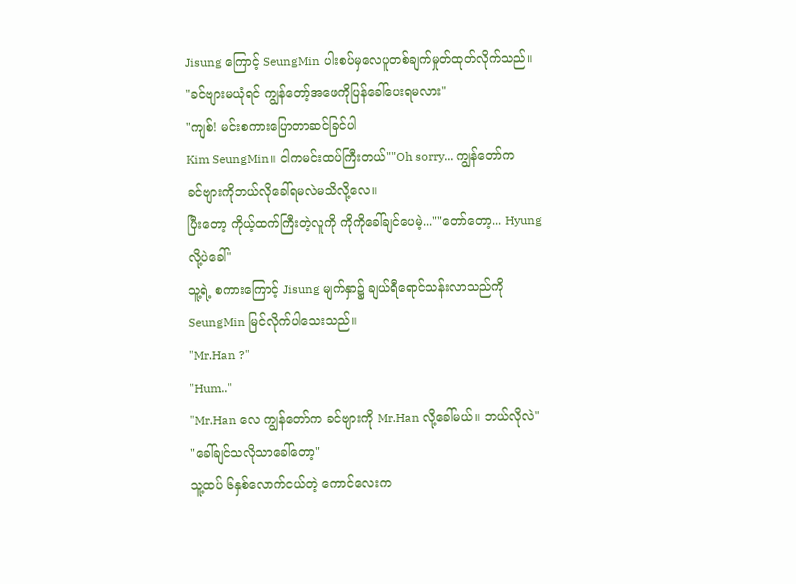Jisung ကြောင့် SeungMin ပါးစပ်မှလေပူတစ်ချက်မှုတ်ထုတ်လိုက်သည်။
"ခင်ဗျားမယုံရင် ကျွန်တော့်အဖေကိုပြန်ခေါ်ပေးရမလား"
"ကျစ်! မင်းစကားပြောတာဆင်ခြင်ပါ
Kim SeungMin။ ငါကမင်းထပ်ကြီးတယ်""Oh sorry... ကျွန်တော်က
ခင်ဗျားကိုဘယ်လိုခေါ်ရမလဲမသိလို့လေ။
ပြီးတော့ ကိုယ့်ထက်ကြီးတဲ့လူကို ကိုကိုခေါ်ချင်ပေမဲ့...""တော်တော့... Hyungလို့ပဲခေါ်"
သူ့ရဲ့ စကားကြောင့် Jisung မျက်နှာ၌ ချယ်ရီရောင်သန်းလာသည်ကို SeungMin မြင်လိုက်ပါသေးသည်။
"Mr.Han ?"
"Hum.."
"Mr.Han လေ ကျွန်တော်က ခင်ဗျားကို Mr.Han လို့ခေါ်မယ်။ ဘယ်လိုလဲ"
"ခေါ်ချင်သလိုသာခေါ်တော့"
သူ့ထပ် ၆နှစ်လောက်ငယ်တဲ့ ကောင်လေးက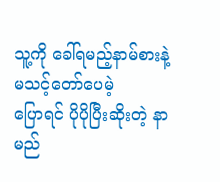သူ့ကို ခေါ်ရမည့်နာမ်စားနဲ့မသင့်တော်ပေမဲ့
ပြောရင် ပိုပိုပြီးဆိုးတဲ့ နာမည်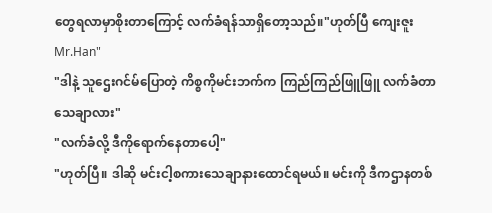တွေရလာမှာစိုးတာကြောင့် လက်ခံရန်သာရှိတော့သည်။"ဟုတ်ပြီ ကျေးဇူး Mr.Han"
"ဒါနဲ့ သူဌေးဂင်မ်ပြောတဲ့ ကိစ္စကိုမင်းဘက်က ကြည်ကြည်ဖြူဖြူ လက်ခံတာသေချာလား"
"လက်ခံလို့ ဒီကိုရောက်နေတာပေါ့"
"ဟုတ်ပြီ။ ဒါဆို မင်းငါ့စကားသေချာနားထောင်ရမယ်။ မင်းကို ဒီကဌာနတစ်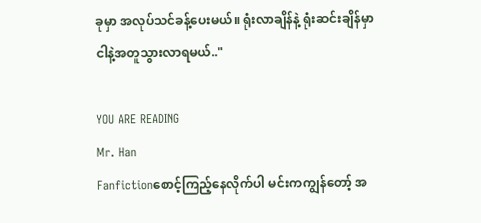ခုမှာ အလုပ်သင်ခန့်ပေးမယ်။ ရုံးလာချိန်နဲ့ ရုံးဆင်းချိန်မှာ ငါနဲ့အတူသွားလာရမယ်.."

YOU ARE READING
Mr. Han
Fanfictionစောင့်ကြည့်နေလိုက်ပါ မင်းကကျွန်တော့် အ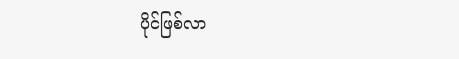ပိုင်ဖြစ်လာ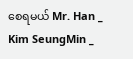စေရမယ် Mr. Han _ Kim SeungMin _